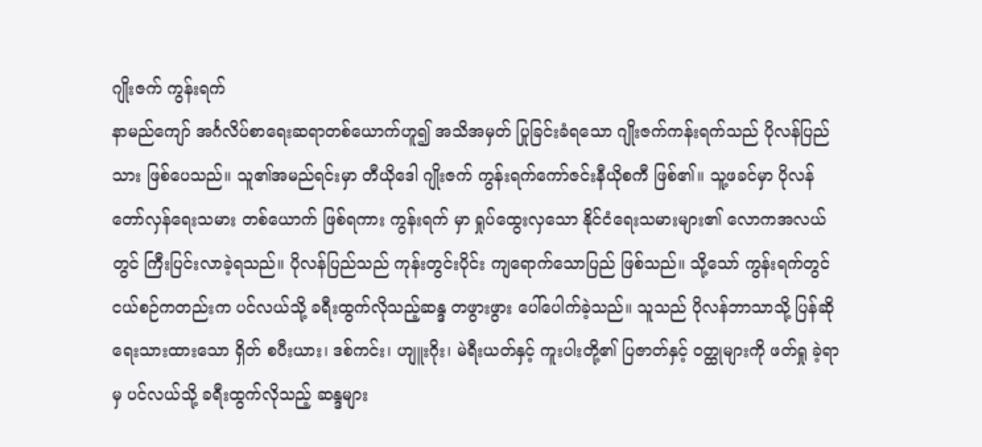ဂျိုးဇက် ကွန်းရက်
နာမည်ကျော် အင်္ဂလိပ်စာရေးဆရာတစ်ယောက်ဟူ၍ အသိအမှတ် ပြုခြင်းခံရသော ဂျိုးဇက်ကန်းရက်သည် ပိုလန်ပြည်သား ဖြစ်ပေသည်။ သူ၏အမည်ရင်းမှာ တီယိုဒေါ ဂျိုးဇက် ကွန်းရက်ကော်ဇင်းနီယိုစကီ ဖြစ်၏။ သူ့ဖခင်မှာ ပိုလန် တော်လှန်ရေးသမား တစ်ယောက် ဖြစ်ရကား ကွန်းရက် မှာ ရှုပ်ထွေးလှသော နိုင်ငံရေးသမားများ၏ လောကအလယ် တွင် ကြီးပြင်းလာခဲ့ရသည်။ ပိုလန်ပြည်သည် ကုန်းတွင်းပိုင်း ကျရောက်သောပြည် ဖြစ်သည်။ သို့သော် ကွန်းရက်တွင် ငယ်စဉ်ကတည်းက ပင်လယ်သို့ ခရီးထွက်လိုသည့်ဆန္ဒ တဖွားဖွား ပေါ်ပေါက်ခဲ့သည်။ သူသည် ပိုလန်ဘာသာသို့ ပြန်ဆို ရေးသားထားသော ရှိတ် စပီးယား၊ ဒစ်ကင်း၊ ဟျူးဂိုး၊ မဲရီးယတ်နှင့် ကူးပါးတို့၏ ပြဇာတ်နှင့် ဝတ္ထုများကို ဖတ်ရှု ခဲ့ရာမှ ပင်လယ်သို့ ခရီးထွက်လိုသည့် ဆန္ဒများ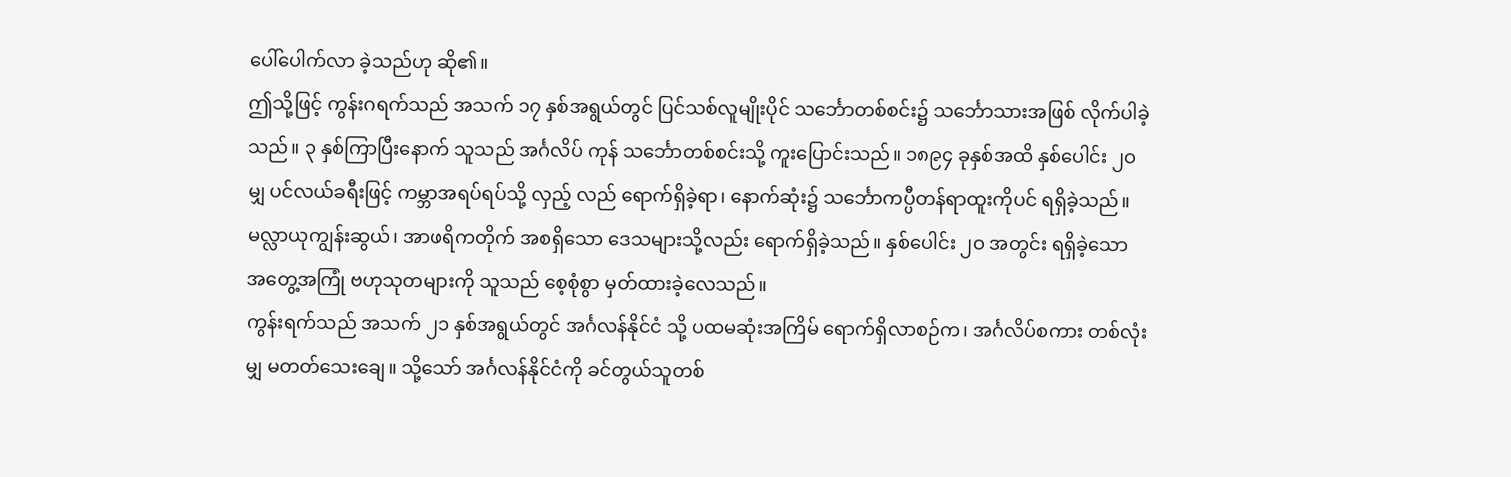ပေါ်ပေါက်လာ ခဲ့သည်ဟု ဆို၏။
ဤသို့ဖြင့် ကွန်းဂရက်သည် အသက် ၁၇ နှစ်အရွယ်တွင် ပြင်သစ်လူမျိုးပိုင် သင်္ဘောတစ်စင်း၌ သင်္ဘောသားအဖြစ် လိုက်ပါခဲ့သည်။ ၃ နှစ်ကြာပြီးနောက် သူသည် အင်္ဂလိပ် ကုန် သင်္ဘောတစ်စင်းသို့ ကူးပြောင်းသည်။ ၁၈၉၄ ခုနှစ်အထိ နှစ်ပေါင်း ၂ဝ မျှ ပင်လယ်ခရီးဖြင့် ကမ္ဘာအရပ်ရပ်သို့ လှည့် လည် ရောက်ရှိခဲ့ရာ၊ နောက်ဆုံး၌ သင်္ဘောကပ္ပီတန်ရာထူးကိုပင် ရရှိခဲ့သည်။ မလ္လာယုကျွန်းဆွယ်၊ အာဖရိကတိုက် အစရှိသော ဒေသများသို့လည်း ရောက်ရှိခဲ့သည်။ နှစ်ပေါင်း ၂ဝ အတွင်း ရရှိခဲ့သော အတွေ့အကြုံ ဗဟုသုတများကို သူသည် စေ့စုံစွာ မှတ်ထားခဲ့လေသည်။
ကွန်းရက်သည် အသက် ၂၁ နှစ်အရွယ်တွင် အင်္ဂလန်နိုင်ငံ သို့ ပထမဆုံးအကြိမ် ရောက်ရှိလာစဉ်က၊ အင်္ဂလိပ်စကား တစ်လုံးမျှ မတတ်သေးချေ။ သို့သော် အင်္ဂလန်နိုင်ငံကို ခင်တွယ်သူတစ်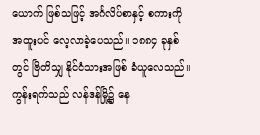ယောက် ဖြစ်သဖြင့် အင်္ဂလိပ်စာနှင့် စကားကို အထူးပင် လေ့လာခဲ့ပေသည်။ ၁၈၈၄ ခုနှစ်တွင် ဗြိတိသျှ နိုင်ငံသားအဖြစ် ခံယူလေသည်။
ကွန်းရက်သည် လန်ဒန်မြို့၌ နေ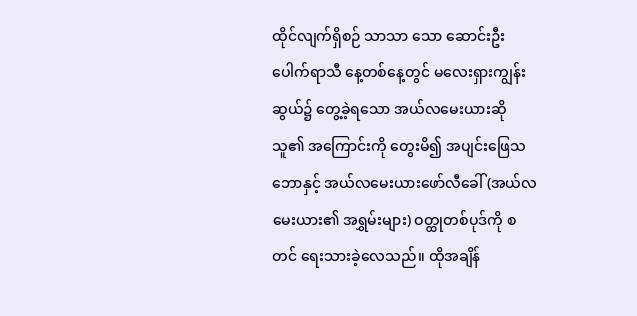ထိုင်လျက်ရှိစဉ် သာသာ သော ဆောင်းဦးပေါက်ရာသီ နေ့တစ်နေ့တွင် မလေးရှားကျွန်း ဆွယ်၌ တွေ့ခဲ့ရသော အယ်လမေးယားဆိုသူ၏ အကြောင်းကို တွေးမိ၍ အပျင်းဖြေသဘောနှင့် အယ်လမေးယားဖော်လီခေါ် (အယ်လမေးယား၏ အရွှမ်းများ) ဝတ္ထုတစ်ပုဒ်ကို စတင် ရေးသားခဲ့လေသည်။ ထိုအချိန်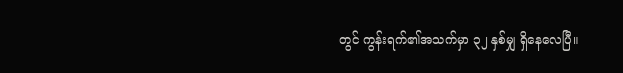တွင် ကွန်းရက်၏အသက်မှာ ၃၂ နှစ်မျှ ရှိနေလေပြီ။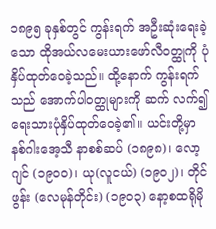၁၈၉၅ ခုနှစ်တွင် ကွန်းရက် အဦးဆုံးရေးခဲ့ သော ထိုအယ်လမေးယားဖော်လီဝတ္ထုကို ပုံနှိပ်ထုတ်ဝေခဲ့သည်။ ထို့နောက် ကွန်းရက်သည် အောက်ပါဝတ္ထုများကို ဆက် လက်၍ ရေးသားပုံနှိပ်ထုတ်ဝေခဲ့၏။ ယင်းတို့မှာ နစ်ဂါးအေ့သီ နာစစ်ဆပ် (၁၈၉၈)၊ လော့ဂျင် (၁၉ဝဝ)၊ ယု(လူငယ်) (၁၉ဝ၂)၊ တိုင်ဖွန်း (လေမုန်တိုင်း) (၁၉ဝ၃) နော့စထရိုမို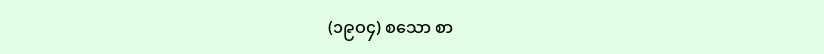(၁၉ဝ၄) စသော စာ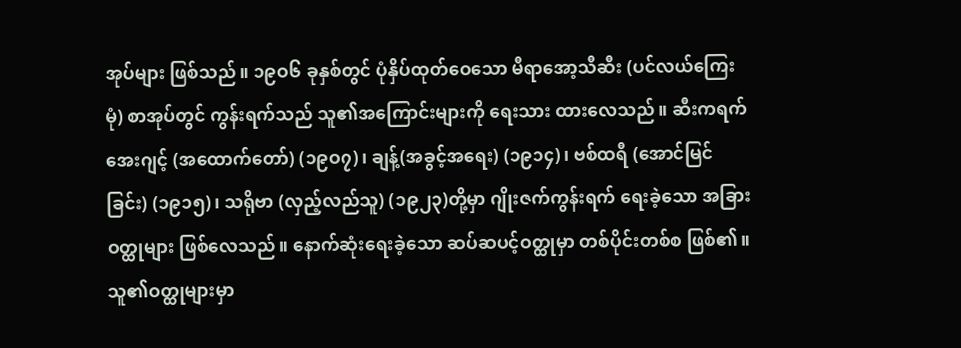အုပ်များ ဖြစ်သည်။ ၁၉ဝ၆ ခုနှစ်တွင် ပုံနှိပ်ထုတ်ဝေသော မီရာအော့သီဆီး (ပင်လယ်ကြေးမုံ) စာအုပ်တွင် ကွန်းရက်သည် သူ၏အကြောင်းများကို ရေးသား ထားလေသည်။ ဆီးကရက်အေးဂျင့် (အထောက်တော်) (၁၉ဝ၇)၊ ချန့်(အခွင့်အရေး) (၁၉၁၄)၊ ဗစ်ထရီ (အောင်မြင်ခြင်း) (၁၉၁၅)၊ သရိုဗာ (လှည့်လည်သူ) (၁၉၂၃)တို့မှာ ဂျိုးဇက်ကွန်းရက် ရေးခဲ့သော အခြားဝတ္ထုများ ဖြစ်လေသည်။ နောက်ဆုံးရေးခဲ့သော ဆပ်ဆပင့်ဝတ္ထုမှာ တစ်ပိုင်းတစ်စ ဖြစ်၏။ သူ၏ဝတ္ထုများမှာ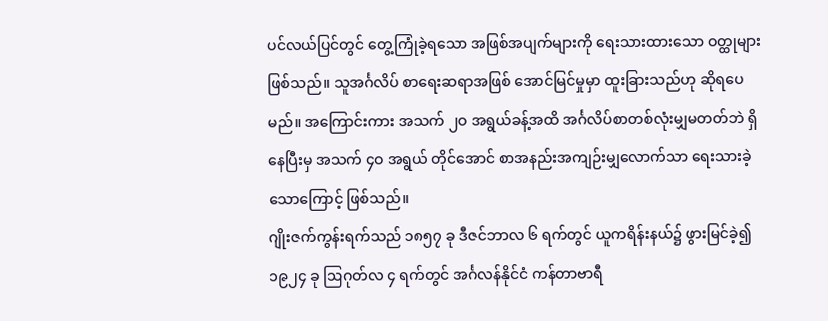ပင်လယ်ပြင်တွင် တွေ့ကြုံခဲ့ရသော အဖြစ်အပျက်များကို ရေးသားထားသော ဝတ္ထုများ ဖြစ်သည်။ သူအင်္ဂလိပ် စာရေးဆရာအဖြစ် အောင်မြင်မှုမှာ ထူးခြားသည်ဟု ဆိုရပေမည်။ အကြောင်းကား အသက် ၂ဝ အရွယ်ခန့်အထိ အင်္ဂလိပ်စာတစ်လုံးမျှမတတ်ဘဲ ရှိနေပြီးမှ အသက် ၄ဝ အရွယ် တိုင်အောင် စာအနည်းအကျဉ်းမျှလောက်သာ ရေးသားခဲ့သောကြောင့် ဖြစ်သည်။
ဂျိုးဇက်ကွန်းရက်သည် ၁၈၅၇ ခု ဒီဇင်ဘာလ ၆ ရက်တွင် ယူကရိန်းနယ်၌ ဖွားမြင်ခဲ့၍ ၁၉၂၄ ခု ဩဂုတ်လ ၄ ရက်တွင် အင်္ဂလန်နိုင်ငံ ကန်တာဗာရီ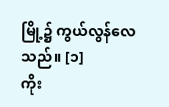မြို့၌ ကွယ်လွန်လေသည်။ [၁]
ကိုး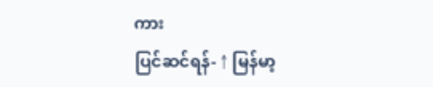ကား
ပြင်ဆင်ရန်- ↑ မြန်မာ့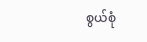စွယ်စုံ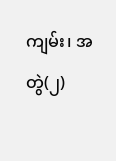ကျမ်း၊ အတွဲ(၂)